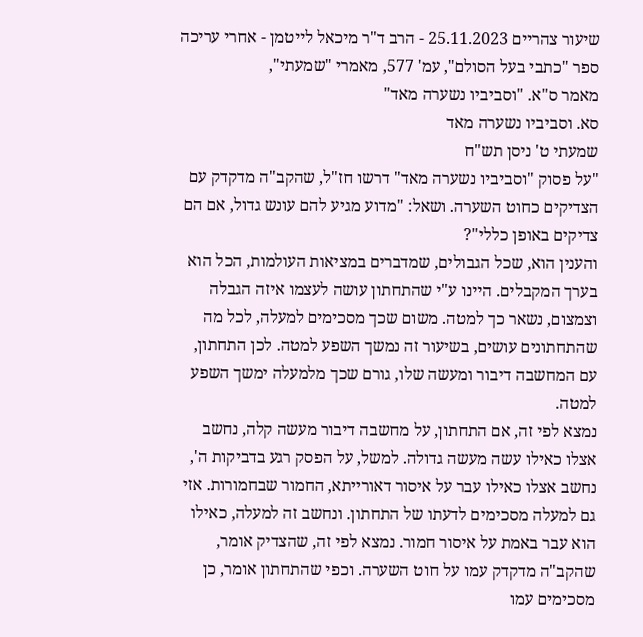שיעור צהריים 25.11.2023 - הרב ד"ר מיכאל לייטמן - אחרי עריכה
ספר "כתבי בעל הסולם", עמ' 577, מאמרי "שמעתי",
מאמר ס"א. "וסביביו נשערה מאד"
סא. וסביביו נשערה מאד
שמעתי ט' ניסן תש"ח
"על פסוק "וסביביו נשערה מאד" דרשו חז"ל, שהקב"ה מדקדק עם הצדיקים כחוט השערה. ושאל: "מדוע מגיע להם עונש גדול, אם הם צדיקים באופן כללי"?
והענין הוא, שכל הגבולים, שמדברים במציאות העולמות, הכל הוא בערך המקבלים. היינו ע"י שהתחתון עושה לעצמו איזה הגבלה וצמצום, נשאר כך למטה. משום שכך מסכימים למעלה, לכל מה שהתחתונים עושים, בשיעור זה נמשך השפע למטה. לכן התחתון, עם המחשבה דיבור ומעשה שלו, גורם שכך מלמעלה ימשך השפע למטה.
נמצא לפי זה, אם התחתון, על מחשבה דיבור מעשה קלה, נחשב אצלו כאילו עשה מעשה גדולה. למשל, על הפסק רגע בדביקות ה', נחשב אצלו כאילו עבר על איסור דאורייתא, החמור שבחמורות. אזי גם למעלה מסכימים לדעתו של התחתון. ונחשב זה למעלה, כאילו הוא עבר באמת על איסור חמור. נמצא לפי זה, שהצדיק אומר, שהקב"ה מדקדק עמו על חוט השערה. וכפי שהתחתון אומר, כן מסכימים עמו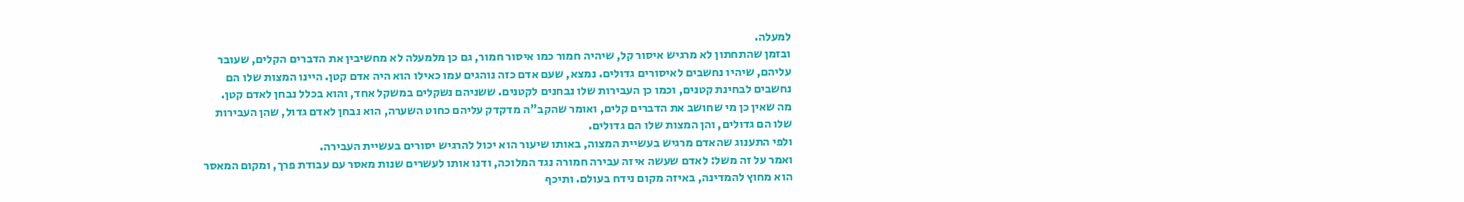למעלה.
ובזמן שהתחתון לא מרגיש איסור קל, שיהיה חמור כמו איסור חמור, גם כן מלמעלה לא מחשיבין את הדברים הקלים, שעובר עליהם, שיהיו נחשבים לאיסורים גדולים. נמצא, שעם אדם כזה נוהגים עמו כאילו הוא היה אדם קטן. היינו המצות שלו הם נחשבים לבחינת קטנים, וכמו כן העבירות שלו נבחנים לקטנים. ששניהם נשקלים במשקל אחד, והוא בכלל נבחן לאדם קטן.
מה שאין כן מי שחושב את הדברים קלים, ואומר שהקב"ה מדקדק עליהם כחוט השערה, הוא נבחן לאדם גדול, שהן העבירות שלו הם גדולים, והן המצות שלו הם גדולים.
ולפי התענוג שהאדם מרגיש בעשיית המצוה, באותו שיעור הוא יכול להרגיש יסורים בעשיית העבירה.
ואמר על זה משל: לאדם שעשה איזה עבירה חמורה נגד המלוכה, ודנו אותו לעשרים שנות מאסר עם עבודת פרך, ומקום המאסר הוא מחוץ להמדינה, באיזה מקום נידח בעולם. ותיכף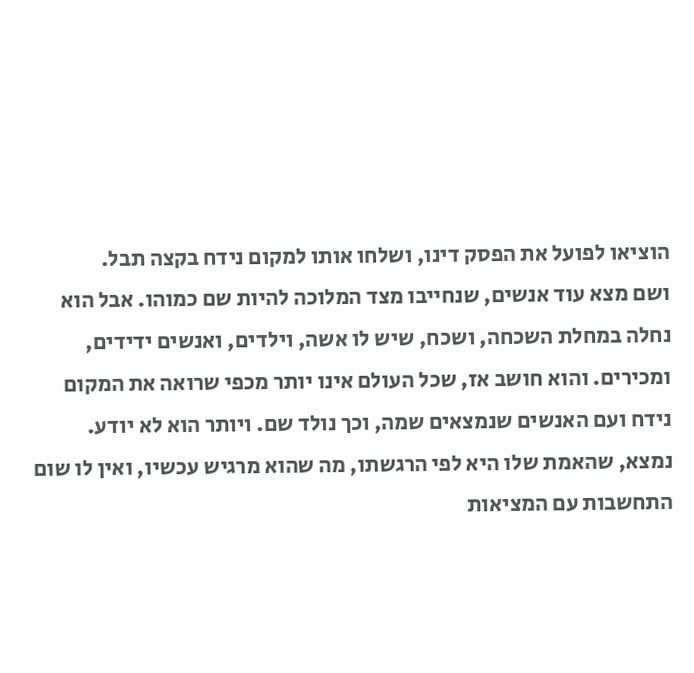הוציאו לפועל את הפסק דינו, ושלחו אותו למקום נידח בקצה תבל.
ושם מצא עוד אנשים, שנחייבו מצד המלוכה להיות שם כמוהו. אבל הוא נחלה במחלת השכחה, ושכח, שיש לו אשה, וילדים, ואנשים ידידים, ומכירים. והוא חושב אז, שכל העולם אינו יותר מכפי שרואה את המקום נידח ועם האנשים שנמצאים שמה, וכך נולד שם. ויותר הוא לא יודע.
נמצא, שהאמת שלו היא לפי הרגשתו, מה שהוא מרגיש עכשיו, ואין לו שום התחשבות עם המציאות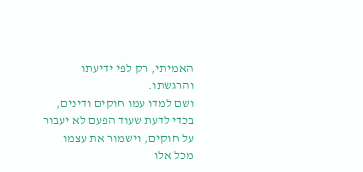האמיתי, רק לפי ידיעתו והרגשתו.
ושם למדו עמו חוקים ודינים, בכדי לדעת שעוד הפעם לא יעבור על חוקים, וישמור את עצמו מכל אלו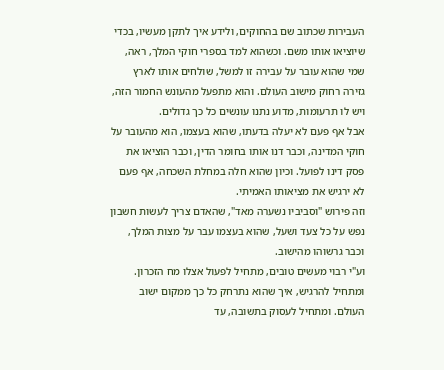העבירות שכתוב שם בהחוקים, ולידע איך לתקן מעשיו, בכדי שיוציאו אותו משם. וכשהוא למד בספרי חוקי המלך, ראה, שמי שהוא עובר על עבירה זו למשל, שולחים אותו לארץ גזירה רחוק מישוב העולם. והוא מתפעל מהעונש החמור הזה, ויש לו תרעומות, מדוע נתנו עונשים כל כך גדולים.
אבל אף פעם לא יעלה בדעתו, שהוא בעצמו, הוא מהעובר על חוקי המדינה, וכבר דנו אותו בחומר הדין, וכבר הוציאו את פסק דינו לפועל. וכיון שהוא חלה במחלת השכחה, אף פעם לא ירגיש את מציאותו האמיתי.
וזה פירוש "וסביביו נשערה מאד", שהאדם צריך לעשות חשבון נפש על כל צעד ושעל, שהוא בעצמו עבר על מצות המלך, וכבר גרשוהו מהישוב.
וע"י רבוי מעשים טובים, מתחיל לפעול אצלו מח הזכרון. ומתחיל להרגיש, איך שהוא נתרחק כל כך ממקום ישוב העולם. ומתחיל לעסוק בתשובה, עד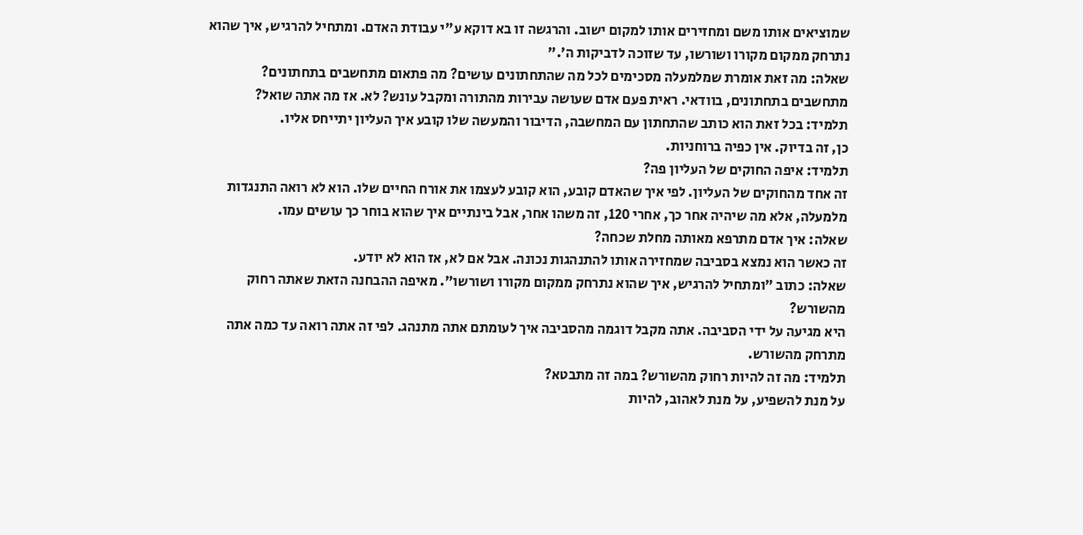שמוציאים אותו משם ומחזירים אותו למקום ישוב. והרגשה זו בא דוקא ע"י עבודת האדם. ומתחיל להרגיש, איך שהוא נתרחק ממקום מקורו ושורשו, עד שזוכה לדביקות ה'."
שאלה: מה זאת אומרת שמלמעלה מסכימים לכל מה שהתחתונים עושים? מה פתאום מתחשבים בתחתונים?
מתחשבים בתחתונים, בוודאי. ראית פעם אדם שעושה עבירות מהתורה ומקבל עונש? לא. אז מה אתה שואל?
תלמיד: בכל זאת הוא כותב שהתחתון עם המחשבה, הדיבור והמעשה שלו קובע איך העליון יתייחס אליו.
כן, זה בדיוק. אין כפיה ברוחניות.
תלמיד: איפה החוקים של העליון פה?
זה אחד מהחוקים של העליון. לפי איך שהאדם קובע, הוא קובע לעצמו את אורח החיים שלו. הוא לא רואה התנגדות מלמעלה, אלא מה שיהיה אחר כך, אחרי 120, זה משהו אחר, אבל בינתיים איך שהוא בוחר כך עושים עמו.
שאלה: איך אדם מתרפא מאותה מחלת שכחה?
זה כאשר הוא נמצא בסביבה שמחזירה אותו להתנהגות נכונה. אבל אם לא, אז הוא לא יודע.
שאלה: כתוב "ומתחיל להרגיש, איך שהוא נתרחק ממקום מקורו ושורשו". מאיפה ההבחנה הזאת שאתה רחוק מהשורש?
היא מגיעה על ידי הסביבה. אתה מקבל דוגמה מהסביבה איך לעומתם אתה מתנהג. לפי זה אתה רואה עד כמה אתה מתרחק מהשורש.
תלמיד: מה זה להיות רחוק מהשורש? במה זה מתבטא?
על מנת להשפיע, על מנת לאהוב, להיות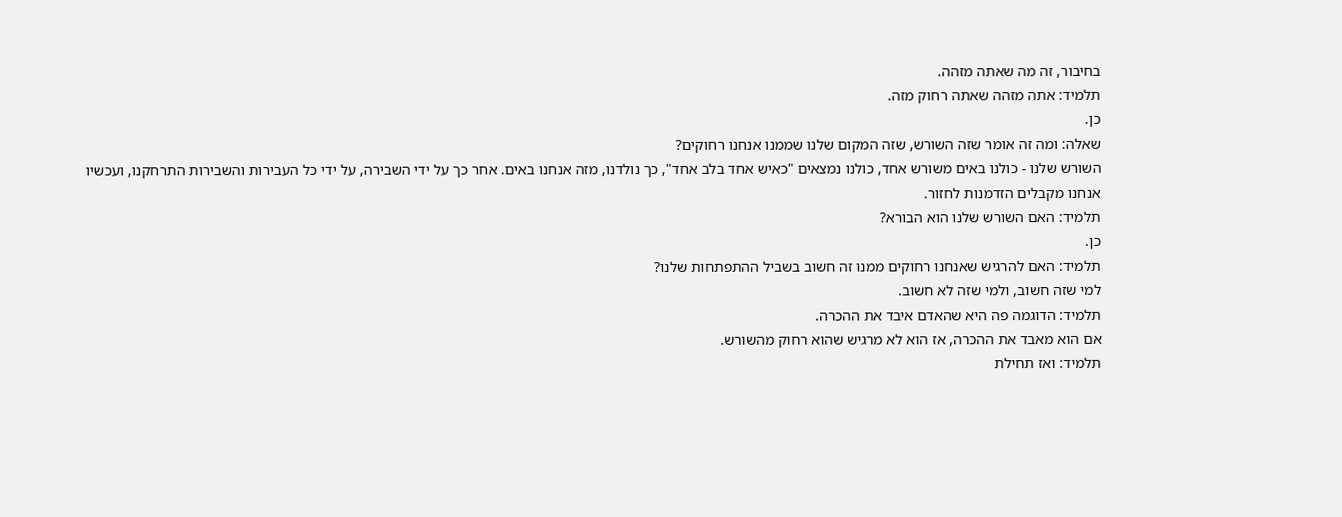בחיבור, זה מה שאתה מזהה.
תלמיד: אתה מזהה שאתה רחוק מזה.
כן.
שאלה: ומה זה אומר שזה השורש, שזה המקום שלנו שממנו אנחנו רחוקים?
השורש שלנו - כולנו באים משורש אחד, כולנו נמצאים "כאיש אחד בלב אחד", כך נולדנו, מזה אנחנו באים. אחר כך על ידי השבירה, על ידי כל העבירות והשבירות התרחקנו, ועכשיו אנחנו מקבלים הזדמנות לחזור.
תלמיד: האם השורש שלנו הוא הבורא?
כן.
תלמיד: האם להרגיש שאנחנו רחוקים ממנו זה חשוב בשביל ההתפתחות שלנו?
למי שזה חשוב, ולמי שזה לא חשוב.
תלמיד: הדוגמה פה היא שהאדם איבד את ההכרה.
אם הוא מאבד את ההכרה, אז הוא לא מרגיש שהוא רחוק מהשורש.
תלמיד: ואז תחילת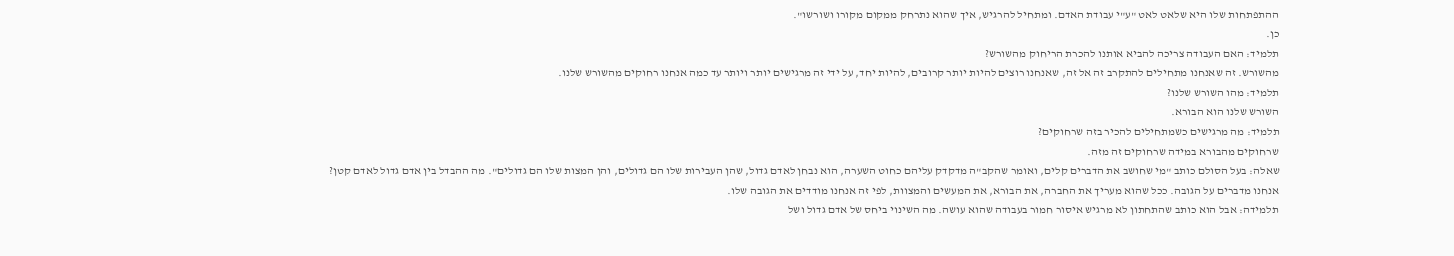ההתפתחות שלו היא שלאט לאט "ע"י עבודת האדם. ומתחיל להרגיש, איך שהוא נתרחק ממקום מקורו ושורשו".
כן.
תלמיד: האם העבודה צריכה להביא אותנו להכרת הריחוק מהשורש?
מהשורש. זה שאנחנו מתחילים להתקרב זה אל זה, שאנחנו רוצים להיות יותר קרובים, להיות יחד, על ידי זה מרגישים יותר ויותר עד כמה אנחנו רחוקים מהשורש שלנו.
תלמיד: מהו השורש שלנו?
השורש שלנו הוא הבורא.
תלמיד: מה מרגישים כשמתחילים להכיר בזה שרחוקים?
שרחוקים מהבורא במידה שרחוקים זה מזה.
שאלה: בעל הסולם כותב "מי שחושב את הדברים קלים, ואומר שהקב"ה מדקדק עליהם כחוט השערה, הוא נבחן לאדם גדול, שהן העבירות שלו הם גדולים, והן המצות שלו הם גדולים". מה ההבדל בין אדם גדול לאדם קטן?
אנחנו מדברים על הגובה. ככל שהוא מעריך את החברה, את הבורא, את המעשים והמצוות, לפי זה אנחנו מודדים את הגובה שלו.
תלמידה: אבל הוא כותב שהתחתון לא מרגיש איסור חמור בעבודה שהוא עושה. מה השינוי ביחס של אדם גדול ושל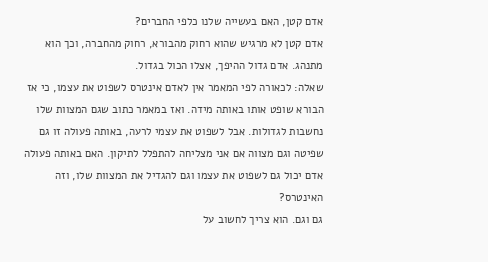אדם קטן, האם בעשייה שלנו כלפי החברים?
אדם קטן לא מרגיש שהוא רחוק מהבורא, רחוק מהחברה, וכך הוא מתנהג. אדם גדול ההיפך, אצלו הכול בגדול.
שאלה: לכאורה לפי המאמר אין לאדם אינטרס לשפוט את עצמו, כי אז הבורא שופט אותו באותה מידה. ואז במאמר כתוב שגם המצוות שלו נחשבות לגדולות. אבל לשפוט את עצמי לרעה, באותה פעולה זו גם שפיטה וגם מצווה אם אני מצליחה להתפלל לתיקון. האם באותה פעולה אדם יכול גם לשפוט את עצמו וגם להגדיל את המצוות שלו, וזה האינטרס?
גם וגם. הוא צריך לחשוב על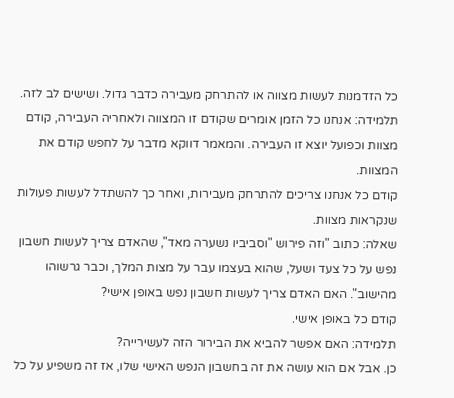כל הזדמנות לעשות מצווה או להתרחק מעבירה כדבר גדול. ושישים לב לזה.
תלמידה: אנחנו כל הזמן אומרים שקודם זו המצווה ולאחריה העבירה, קודם מצוות וכפועל יוצא זו העבירה. והמאמר דווקא מדבר על לחפש קודם את המצוות.
קודם כל אנחנו צריכים להתרחק מעבירות, ואחר כך להשתדל לעשות פעולות שנקראות מצוות.
שאלה: כתוב "וזה פירוש "וסביביו נשערה מאד", שהאדם צריך לעשות חשבון נפש על כל צעד ושעל, שהוא בעצמו עבר על מצות המלך, וכבר גרשוהו מהישוב". האם האדם צריך לעשות חשבון נפש באופן אישי?
קודם כל באופן אישי.
תלמידה: האם אפשר להביא את הבירור הזה לעשירייה?
כן. אבל אם הוא עושה את זה בחשבון הנפש האישי שלו, אז זה משפיע על כל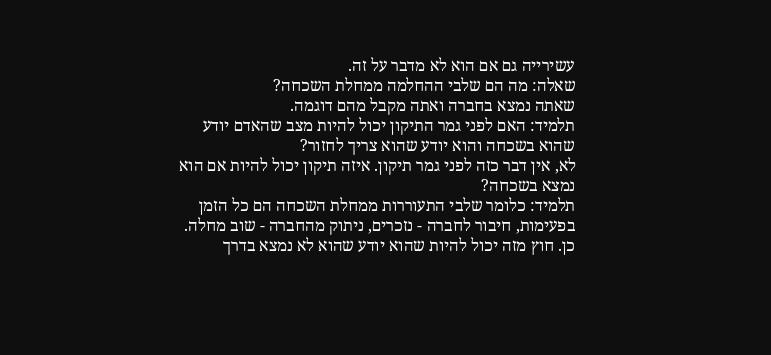עשירייה גם אם הוא לא מדבר על זה.
שאלה: מה הם שלבי ההחלמה ממחלת השכחה?
שאתה נמצא בחברה ואתה מקבל מהם דוגמה.
תלמיד: האם לפני גמר התיקון יכול להיות מצב שהאדם יודע שהוא בשכחה והוא יודע שהוא צריך לחזור?
לא, אין דבר כזה לפני גמר תיקון. איזה תיקון יכול להיות אם הוא נמצא בשכחה?
תלמיד: כלומר שלבי התעוררות ממחלת השכחה הם כל הזמן בפעימות, חיבור לחברה - נזכרים, ניתוק מהחברה - שוב מחלה.
כן. חוץ מזה יכול להיות שהוא יודע שהוא לא נמצא בדרך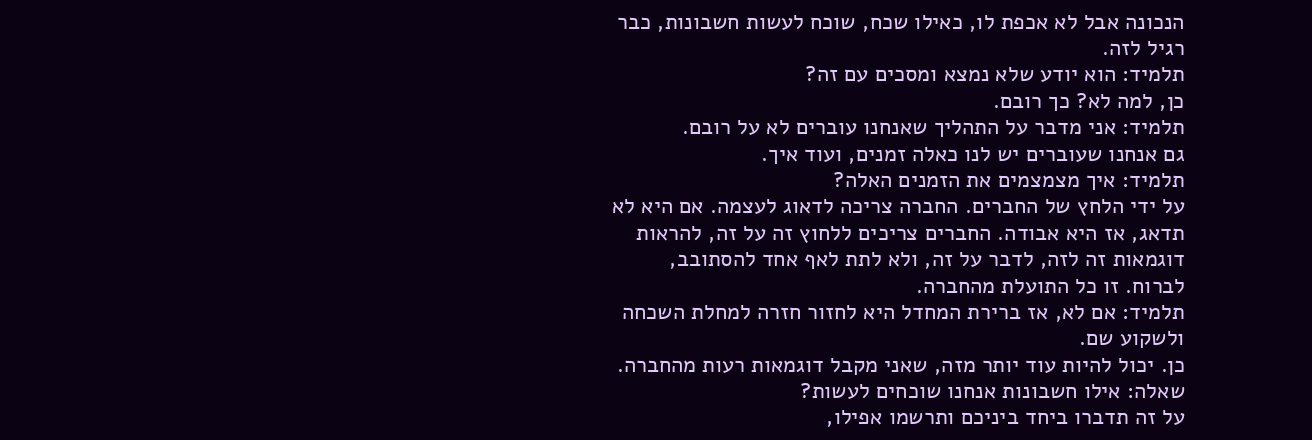הנכונה אבל לא אכפת לו, כאילו שכח, שוכח לעשות חשבונות, כבר רגיל לזה.
תלמיד: הוא יודע שלא נמצא ומסכים עם זה?
כן, למה לא? כך רובם.
תלמיד: אני מדבר על התהליך שאנחנו עוברים לא על רובם.
גם אנחנו שעוברים יש לנו כאלה זמנים, ועוד איך.
תלמיד: איך מצמצמים את הזמנים האלה?
על ידי הלחץ של החברים. החברה צריכה לדאוג לעצמה. אם היא לא תדאג, אז היא אבודה. החברים צריכים ללחוץ זה על זה, להראות דוגמאות זה לזה, לדבר על זה, ולא לתת לאף אחד להסתובב, לברוח. זו כל התועלת מהחברה.
תלמיד: אם לא, אז ברירת המחדל היא לחזור חזרה למחלת השכחה ולשקוע שם.
כן. יכול להיות עוד יותר מזה, שאני מקבל דוגמאות רעות מהחברה.
שאלה: אילו חשבונות אנחנו שוכחים לעשות?
על זה תדברו ביחד ביניכם ותרשמו אפילו,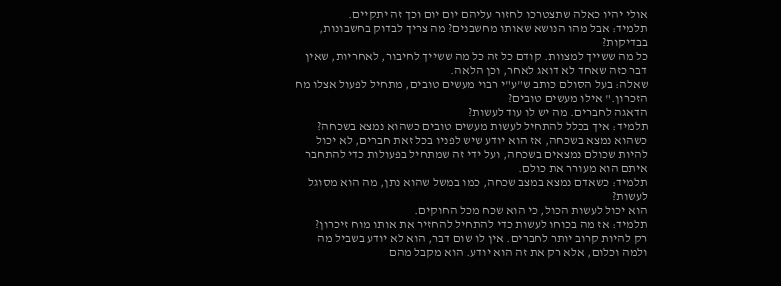אולי יהיו כאלה שתצטרכו לחזור עליהם יום יום וכך זה יתקיים.
תלמיד: אבל מהו הנושא שאותו מחשבנים? מה צריך לבדוק בחשבונות, בבדיקות?
כל מה ששייך למצוות. קודם כל זה כל מה ששייך לחיבור, לאחריות, שאין דבר כזה שאחד לא דואג לאחר, וכן הלאה.
שאלה: בעל הסולם כותב ש"ע"י רבוי מעשים טובים, מתחיל לפעול אצלו מח הזכרון." אילו מעשים טובים?
הדאגה לחברים. מה יש לו עוד לעשות?
תלמיד: איך בכלל להתחיל לעשות מעשים טובים כשהוא נמצא בשכחה?
כשהוא נמצא בשכחה, אז הוא יודע שיש לפניו בכל זאת חברים, לא יכול להיות שכולם נמצאים בשכחה, ועל ידי זה שמתחיל בפעולות כדי להתחבר איתם הוא מעורר את כולם.
תלמיד: כשאדם נמצא במצב שכחה, כמו במשל שהוא נתן, מה הוא מסוגל לעשות?
הוא יכול לעשות הכול, כי הוא שכח מכל החוקים.
תלמיד: אז מה בכוחו לעשות כדי להתחיל להחזיר את אותו מוח זיכרון?
רק להיות קרוב יותר לחברים. אין לו שום דבר, הוא לא יודע בשביל מה ולמה וכלום, אלא רק את זה הוא יודע. הוא מקבל מהם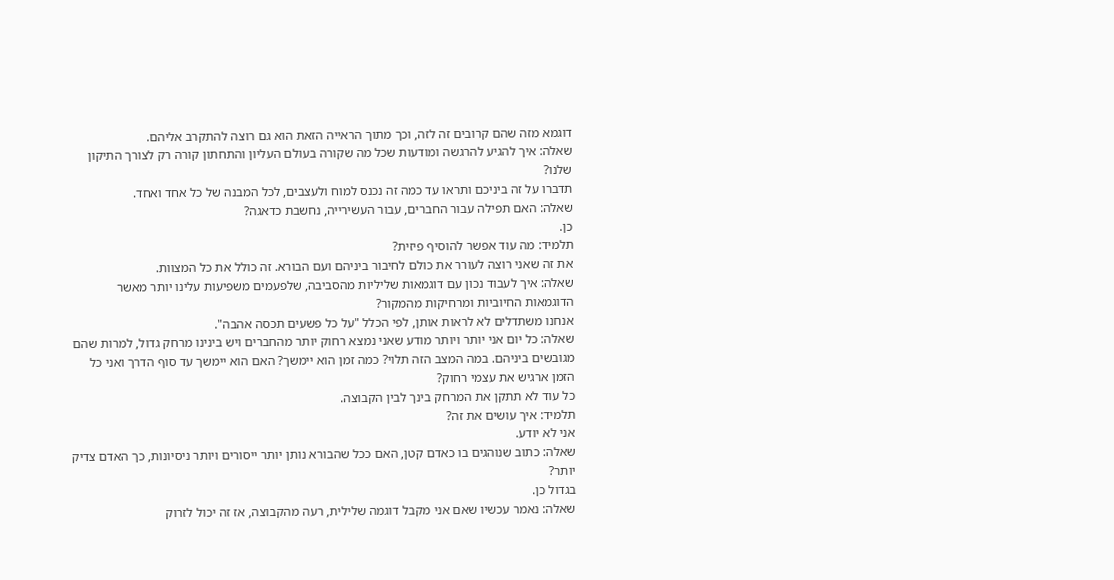דוגמא מזה שהם קרובים זה לזה, וכך מתוך הראייה הזאת הוא גם רוצה להתקרב אליהם.
שאלה: איך להגיע להרגשה ומודעות שכל מה שקורה בעולם העליון והתחתון קורה רק לצורך התיקון שלנו?
תדברו על זה ביניכם ותראו עד כמה זה נכנס למוח ולעצבים, לכל המבנה של כל אחד ואחד.
שאלה: האם תפילה עבור החברים, עבור העשירייה, נחשבת כדאגה?
כן.
תלמיד: מה עוד אפשר להוסיף פיזית?
את זה שאני רוצה לעורר את כולם לחיבור ביניהם ועם הבורא. זה כולל את כל המצוות.
שאלה: איך לעבוד נכון עם דוגמאות שליליות מהסביבה, שלפעמים משפיעות עלינו יותר מאשר הדוגמאות החיוביות ומרחיקות מהמקור?
אנחנו משתדלים לא לראות אותן, לפי הכלל "על כל פשעים תכסה אהבה".
שאלה: כל יום אני יותר ויותר מודע שאני נמצא רחוק יותר מהחברים ויש בינינו מרחק גדול, למרות שהם מגובשים ביניהם. במה המצב הזה תלוי? כמה זמן הוא יימשך? האם הוא יימשך עד סוף הדרך ואני כל הזמן ארגיש את עצמי רחוק?
כל עוד לא תתקן את המרחק בינך לבין הקבוצה.
תלמיד: איך עושים את זה?
אני לא יודע.
שאלה: כתוב שנוהגים בו כאדם קטן, האם ככל שהבורא נותן יותר ייסורים ויותר ניסיונות, כך האדם צדיק יותר?
בגדול כן.
שאלה: נאמר עכשיו שאם אני מקבל דוגמה שלילית, רעה מהקבוצה, אז זה יכול לזרוק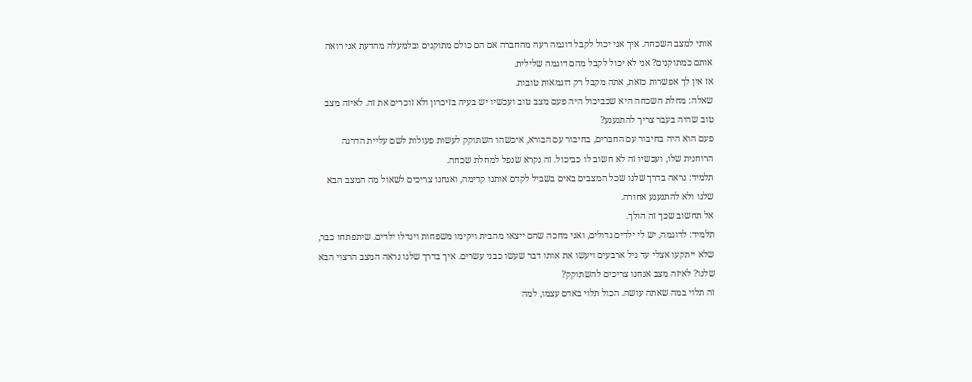אותי למצב השכחה. איך אני יכול לקבל דוגמה רעה מהחברה אם הם כולם מתוקנים ובלמעלה מהדעת אני רואה אותם כמתוקנים? אני לא יכול לקבל מהם דוגמה שלילית.
אז אין לך אפשרות כזאת, אתה מקבל רק דוגמאות טובות.
שאלה: מחלת השכחה היא שכביכול היה פעם מצב טוב ועכשיו יש בעיה בזיכרון ולא זוכרים את זה. לאיזה מצב טוב שהיה בעבר צריך להתגעגע?
פעם הוא היה בחיבור עם החברים, בחיבור עם הבורא, איכשהו השתוקק לעשות פעולות לשם עליית הדרגה הרוחנית שלו, ועכשיו זה לא חשוב לו כביכול. זה נקרא שנפל למחלת שכחה.
תלמיד: נראה בדרך שלנו שכל המצבים באים בשביל לקדם אותנו קדימה, ואנחנו צריכים לשאול מה המצב הבא שלנו ולא להתגעגע אחורה.
אל תחשוב שכך זה הולך.
תלמיד: לדוגמה, יש לי ילדים גדולים, ואני מחכה שהם ייצאו מהבית ויקימו משפחות ויגדלו ילדים. שיתפתחו כבר, שלא ייתקעו אצלי עד גיל ארבעים ויעשו את אותו דבר שעשו כבני עשרים. איך בדרך שלנו נראה המצב הרצוי הבא שלנו? לאיזה מצב אנחנו צריכים להשתוקק?
זה תלוי במה שאתה עושה. הכול תלוי באדם עצמו, למה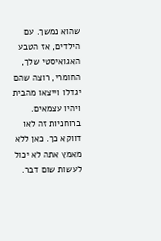שהוא נמשך. עם הילדים, אז הטבע האגואיסטי שלך, החומרי, רוצה שהם יגדלו וייצאו מהבית ויהיו עצמאים. ברוחניות זה לאו דווקא כך. כאן ללא מאמץ אתה לא יכול לעשות שום דבר.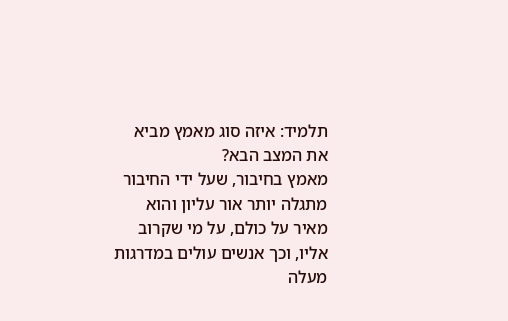תלמיד: איזה סוג מאמץ מביא את המצב הבא?
מאמץ בחיבור, שעל ידי החיבור מתגלה יותר אור עליון והוא מאיר על כולם, על מי שקרוב אליו, וכך אנשים עולים במדרגות מעלה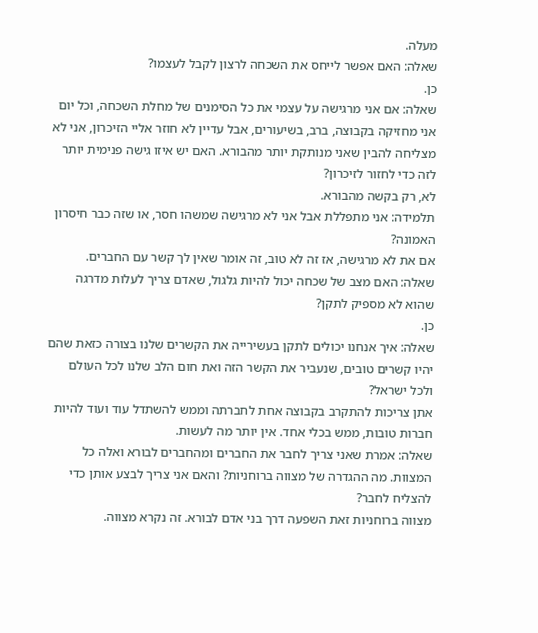מעלה.
שאלה: האם אפשר לייחס את השכחה לרצון לקבל לעצמו?
כן.
שאלה: אם אני מרגישה על עצמי את כל הסימנים של מחלת השכחה, וכל יום אני מחזיקה בקבוצה, ברב, בשיעורים, אבל עדיין לא חוזר אליי הזיכרון, אני לא מצליחה להבין שאני מנותקת יותר מהבורא. האם יש איזו גישה פנימית יותר לזה כדי לחזור לזיכרון?
לא, רק בקשה מהבורא.
תלמידה: אני מתפללת אבל אני לא מרגישה שמשהו חסר, או שזה כבר חיסרון האמונה?
אם את לא מרגישה, אז זה לא טוב, זה אומר שאין לך קשר עם החברים.
שאלה: האם מצב של שכחה יכול להיות גלגול, שאדם צריך לעלות מדרגה שהוא לא מספיק לתקן?
כן.
שאלה: איך אנחנו יכולים לתקן בעשירייה את הקשרים שלנו בצורה כזאת שהם יהיו קשרים טובים, שנעביר את הקשר הזה ואת חום הלב שלנו לכל העולם ולכל ישראל?
אתן צריכות להתקרב בקבוצה אחת לחברתה וממש להשתדל עוד ועוד להיות חברות טובות, ממש בכלי אחד. אין יותר מה לעשות.
שאלה: אמרת שאני צריך לחבר את החברים ומהחברים לבורא ואלה כל המצוות. מה ההגדרה של מצווה ברוחניות? והאם אני צריך לבצע אותן כדי להצליח לחבר?
מצווה ברוחניות זאת השפעה דרך בני אדם לבורא. זה נקרא מצווה.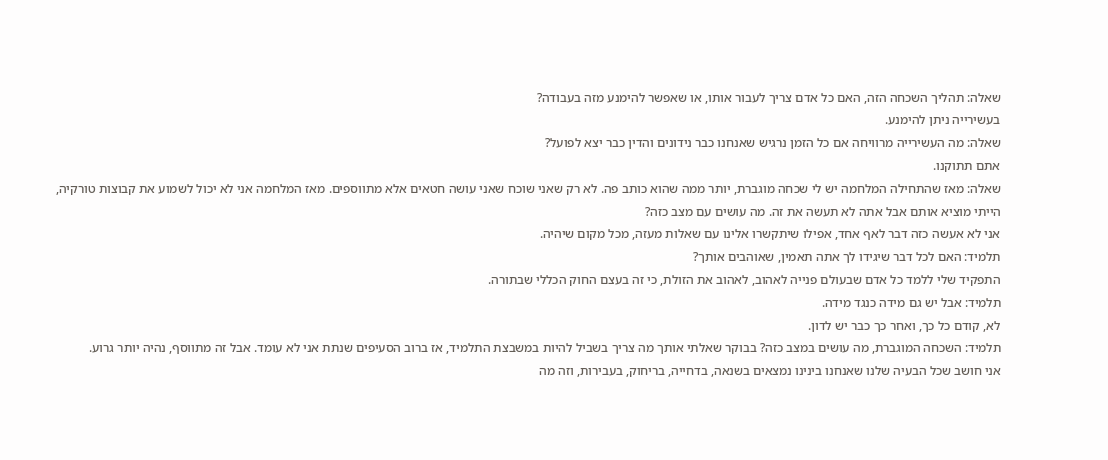שאלה: תהליך השכחה הזה, האם כל אדם צריך לעבור אותו, או שאפשר להימנע מזה בעבודה?
בעשירייה ניתן להימנע.
שאלה: מה העשירייה מרוויחה אם כל הזמן נרגיש שאנחנו כבר נידונים והדין כבר יצא לפועל?
אתם תתוקנו.
שאלה: מאז שהתחילה המלחמה יש לי שכחה מוגברת, יותר ממה שהוא כותב פה. לא רק שאני שוכח שאני עושה חטאים אלא מתווספים. מאז המלחמה אני לא יכול לשמוע את קבוצות טורקיה, הייתי מוציא אותם אבל אתה לא תעשה את זה. מה עושים עם מצב כזה?
אני לא אעשה כזה דבר לאף אחד, אפילו שיתקשרו אלינו עם שאלות מעזה, מכל מקום שיהיה.
תלמיד: האם לכל דבר שיגידו לך אתה תאמין, שאוהבים אותך?
התפקיד שלי ללמד כל אדם שבעולם פנייה לאהוב, לאהוב את הזולת, כי זה בעצם החוק הכללי שבתורה.
תלמיד: אבל יש גם מידה כנגד מידה.
לא, קודם כל כך, ואחר כך כבר יש לדון.
תלמיד: השכחה המוגברת, מה עושים במצב כזה? בבוקר שאלתי אותך מה צריך בשביל להיות במשבצת התלמיד, אז ברוב הסעיפים שנתת אני לא עומד. אבל זה מתווסף, נהיה יותר גרוע.
אני חושב שכל הבעיה שלנו שאנחנו בינינו נמצאים בשנאה, בדחייה, בריחוק, בעבירות, וזה מה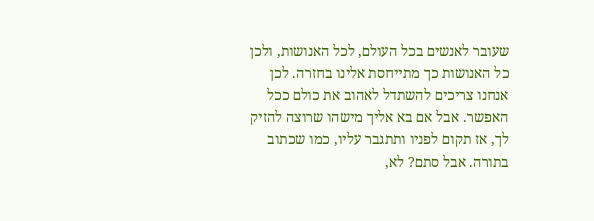שעובר לאנשים בכל העולם, לכל האנושות, ולכן כל האנושות כך מתייחסת אלינו בחזרה. לכן אנחנו צריכים להשתדל לאהוב את כולם ככל האפשר. אבל אם בא אליך מישהו שרוצה להזיק לך, אז תקום לפניו ותתגבר עליו, כמו שכתוב בתורה. אבל סתם? לא,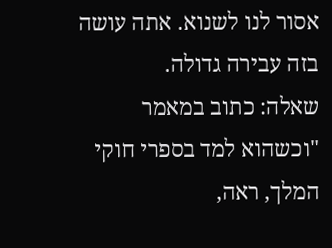אסור לנו לשנוא. אתה עושה בזה עבירה גדולה.
שאלה: כתוב במאמר "וכשהוא למד בספרי חוקי המלך, ראה,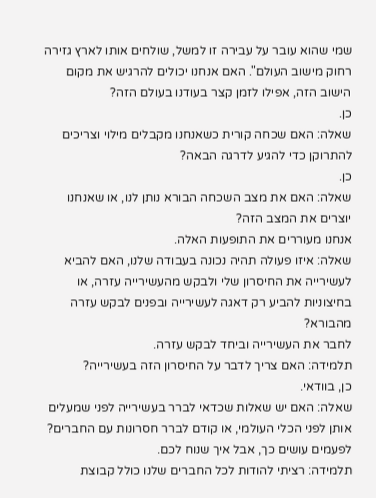שמי שהוא עובר על עבירה זו למשל, שולחים אותו לארץ גזירה רחוק מישוב העולם". האם אנחנו יכולים להרגיש את מקום הישוב הזה, אפילו לזמן קצר בעודנו בעולם הזה?
כן.
שאלה: האם שכחה קורית כשאנחנו מקבלים מילוי וצריכים להתרוקן כדי להגיע לדרגה הבאה?
כן.
שאלה: האם את מצב השכחה הבורא נותן לנו, או שאנחנו יוצרים את המצב הזה?
אנחנו מעוררים את התופעות האלה.
שאלה: איזו פעולה תהיה נכונה בעבודה שלנו, האם להביא לעשירייה את החיסרון שלי ולבקש מהעשירייה עזרה, או בחיצוניות להביע רק דאגה לעשירייה ובפנים לבקש עזרה מהבורא?
לחבר את העשירייה וביחד לבקש עזרה.
תלמידה: האם צריך לדבר על החיסרון הזה בעשירייה?
כן, בוודאי.
שאלה: האם יש שאלות שכדאי לברר בעשירייה לפני שמעלים אותן לפני הכלי העולמי, או קודם לברר חסרונות עם החברים?
לפעמים עושים כך, אבל איך שנוח לכם.
תלמידה: רציתי להודות לכל החברים שלנו כולל קבוצת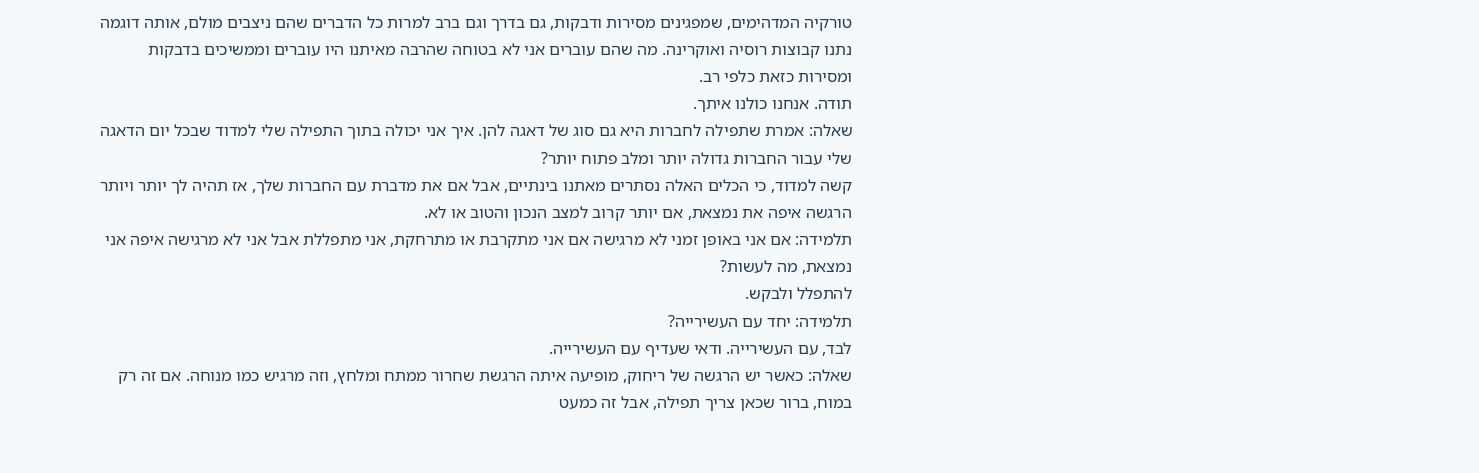טורקיה המדהימים, שמפגינים מסירות ודבקות, גם בדרך וגם ברב למרות כל הדברים שהם ניצבים מולם, אותה דוגמה נתנו קבוצות רוסיה ואוקרינה. מה שהם עוברים אני לא בטוחה שהרבה מאיתנו היו עוברים וממשיכים בדבקות ומסירות כזאת כלפי רב.
תודה. אנחנו כולנו איתך.
שאלה: אמרת שתפילה לחברות היא גם סוג של דאגה להן. איך אני יכולה בתוך התפילה שלי למדוד שבכל יום הדאגה שלי עבור החברות גדולה יותר ומלב פתוח יותר?
קשה למדוד, כי הכלים האלה נסתרים מאתנו בינתיים, אבל אם את מדברת עם החברות שלך, אז תהיה לך יותר ויותר הרגשה איפה את נמצאת, אם יותר קרוב למצב הנכון והטוב או לא.
תלמידה: אם אני באופן זמני לא מרגישה אם אני מתקרבת או מתרחקת, אני מתפללת אבל אני לא מרגישה איפה אני נמצאת, מה לעשות?
להתפלל ולבקש.
תלמידה: יחד עם העשירייה?
לבד, עם העשירייה. ודאי שעדיף עם העשירייה.
שאלה: כאשר יש הרגשה של ריחוק, מופיעה איתה הרגשת שחרור ממתח ומלחץ, וזה מרגיש כמו מנוחה. אם זה רק במוח, ברור שכאן צריך תפילה, אבל זה כמעט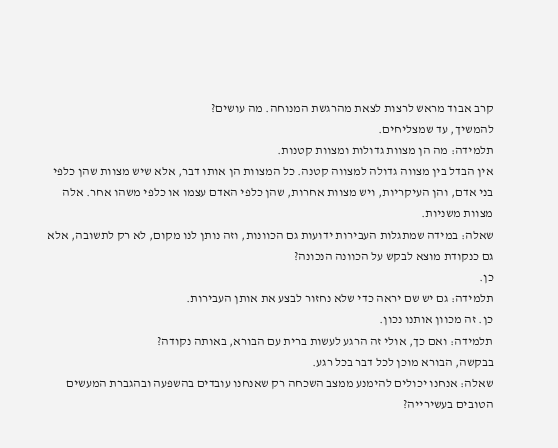קרב אבוד מראש לרצות לצאת מהרגשת המנוחה. מה עושים?
להמשיך, עד שמצליחים.
תלמידה: מה הן מצוות גדולות ומצוות קטנות.
אין הבדל בין מצווה גדולה למצווה קטנה. כל המצוות הן אותו דבר, אלא שיש מצוות שהן כלפי בני אדם, והן העיקריות, ויש מצוות אחרות, שהן כלפי האדם עצמו או כלפי משהו אחר. אלה מצוות משניות.
שאלה: במידה שמתגלות העבירות ידועות גם הכוונות, וזה נותן לנו מקום, לא רק לתשובה, אלא גם כנקודת מוצא לבקש על הכוונה הנכונה?
כן.
תלמידה: גם יש שם יראה כדי שלא נחזור לבצע את אותן העבירות.
כן. זה מכוון אותנו נכון.
תלמידה: ואם כך, אולי זה הרגע לעשות ברית עם הבורא, באותה נקודה?
בבקשה, הבורא מוכן לכל דבר בכל רגע.
שאלה: אנחנו יכולים להימנע ממצב השכחה רק שאנחנו עובדים בהשפעה ובהגברת המעשים הטובים בעשירייה?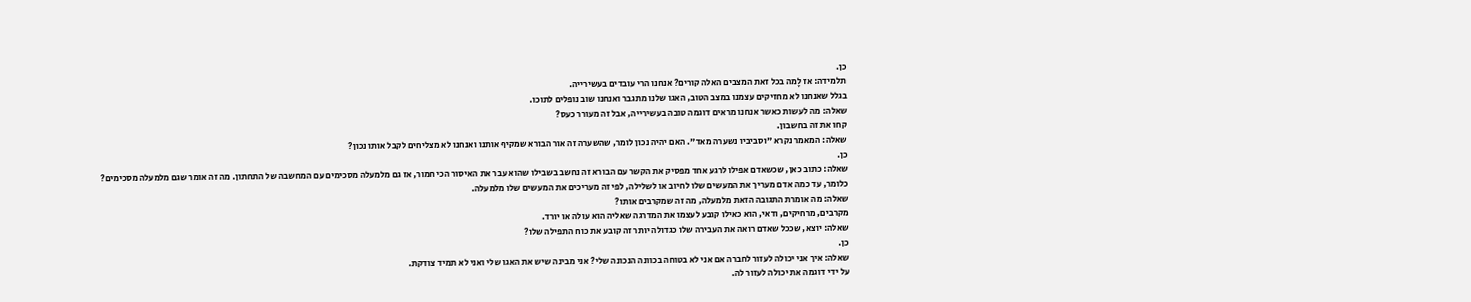כן.
תלמידה: אז לָמה בכל זאת המצבים האלה קורים? אנחנו הרי עובדים בעשירייה.
בגלל שאנחנו לא מחזיקים עצמנו במצב הטוב, האגו שלנו מתגבר ואנחנו שוב נופלים לתוכו.
שאלה: מה לעשות כאשר אנחנו מראים דוגמה טובה בעשירייה, אבל זה מעורר כעס?
קחו את זה בחשבון.
שאלה: המאמר נקרא "וסביביו נשערה מאד". האם יהיה נכון לומר, שהשערה זה אור הבורא שמקיף אותנו ואנחנו לא מצליחים לקבל אותו נכון?
כן.
שאלה: כתוב כאן, שכשאדם אפילו לרגע אחד מפסיק את הקשר עם הבורא זה נחשב בשבילו שהוא עבר את האיסור הכי חמור, אז גם מלמעלה מסכימים עם המחשבה של התחתון. מה זה אומר שגם מלמעלה מסכימים?
כלומר, עד כמה אדם מעריך את המעשים שלו לחיוב או לשלילה, לפי זה מעריכים את המעשים שלו מלמעלה.
שאלה: מה אומרת התגובה הזאת מלמעלה, מה זה שמקרבים אותו?
מקרבים, מרחיקים, ודאי, הוא כאילו קובע לעצמו את המדרגה שאליה הוא עולה או יורד.
שאלה: יוצא, שככל שאדם רואה את העבירה שלו כגדולה יותר זה קובע את כוח התפילה שלו?
כן.
שאלה: איך אני יכולה לעזור לחברה אם אני לא בטוחה בכוונה הנכונה שלי? אני מבינה שיש את האגו שלי ואני לא תמיד צודקת.
על ידי דוגמה את יכולה לעזור לה.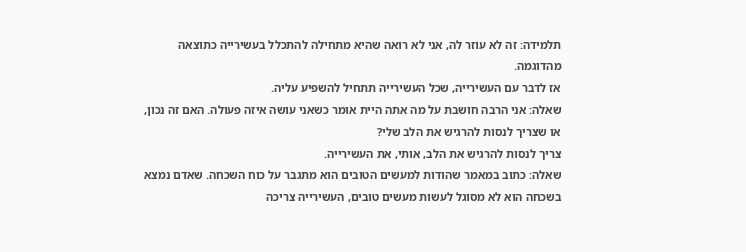תלמידה: זה לא עוזר לה, אני לא רואה שהיא מתחילה להתכלל בעשירייה כתוצאה מהדוגמה.
אז לדבר עם העשירייה, שכל העשירייה תתחיל להשפיע עליה.
שאלה: אני הרבה חושבת על מה אתה היית אומר כשאני עושה איזה פעולה. האם זה נכון, או שצריך לנסות להרגיש את הלב שלי?
צריך לנסות להרגיש את הלב, אותי, את העשירייה.
שאלה: כתוב במאמר שהודות למעשים הטובים הוא מתגבר על כוח השכחה. שאדם נמצא בשכחה הוא לא מסוגל לעשות מעשים טובים, העשירייה צריכה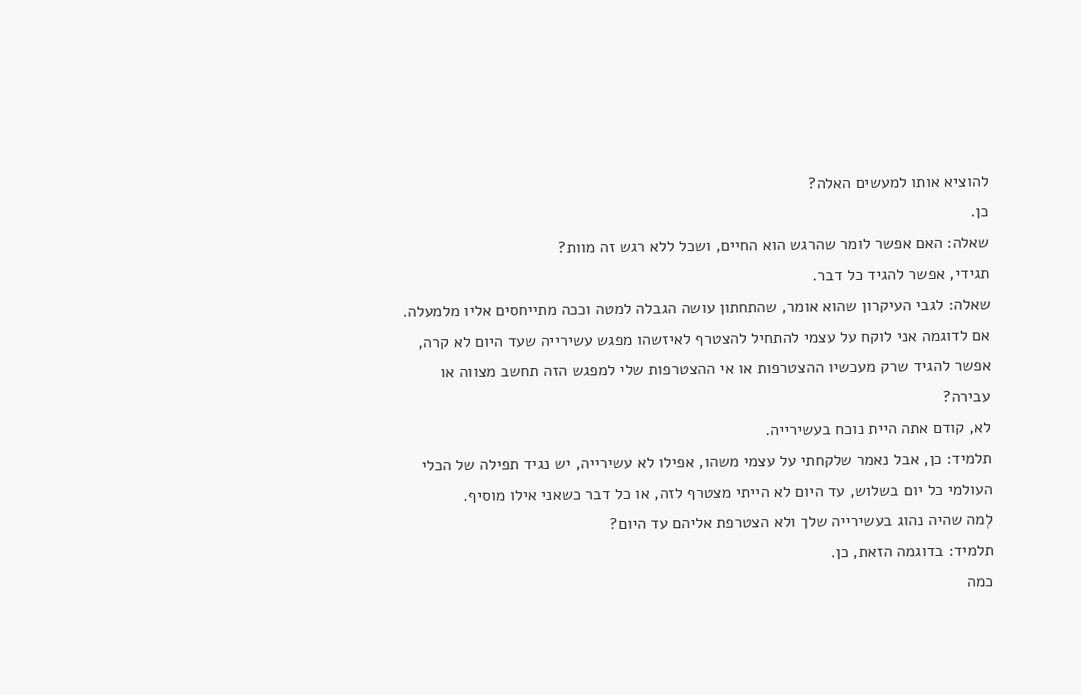להוציא אותו למעשים האלה?
כן.
שאלה: האם אפשר לומר שהרגש הוא החיים, ושכל ללא רגש זה מוות?
תגידי, אפשר להגיד כל דבר.
שאלה: לגבי העיקרון שהוא אומר, שהתחתון עושה הגבלה למטה וככה מתייחסים אליו מלמעלה. אם לדוגמה אני לוקח על עצמי להתחיל להצטרף לאיזשהו מפגש עשירייה שעד היום לא קרה, אפשר להגיד שרק מעכשיו ההצטרפות או אי ההצטרפות שלי למפגש הזה תחשב מצווה או עבירה?
לא, קודם אתה היית נוכח בעשירייה.
תלמיד: כן, אבל נאמר שלקחתי על עצמי משהו, אפילו לא עשירייה, יש נגיד תפילה של הכלי העולמי כל יום בשלוש, עד היום לא הייתי מצטרף לזה, או כל דבר כשאני אילו מוסיף.
לְמה שהיה נהוג בעשירייה שלך ולא הצטרפת אליהם עד היום?
תלמיד: בדוגמה הזאת, כן.
כמה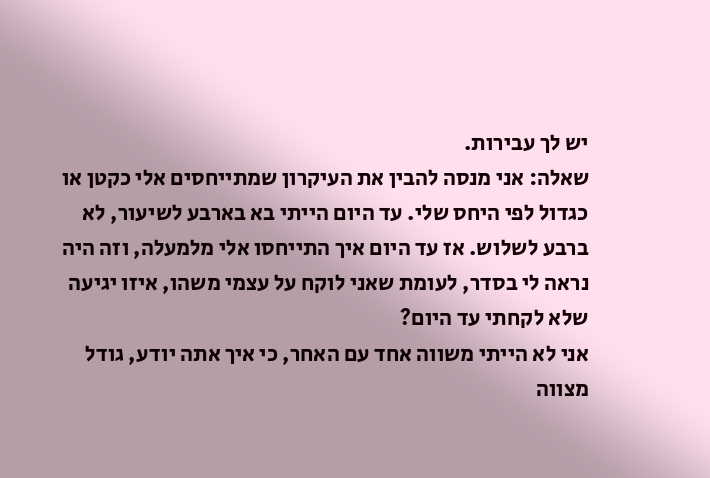יש לך עבירות.
שאלה: אני מנסה להבין את העיקרון שמתייחסים אלי כקטן או כגדול לפי היחס שלי. עד היום הייתי בא בארבע לשיעור, לא ברבע לשלוש. אז עד היום איך התייחסו אלי מלמעלה, וזה היה נראה לי בסדר, לעומת שאני לוקח על עצמי משהו, איזו יגיעה שלא לקחתי עד היום?
אני לא הייתי משווה אחד עם האחר, כי איך אתה יודע, גודל מצווה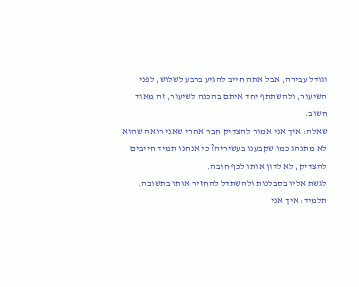וגודל עבירה, אבל אתה חייב להגיע ברבע לשלוש, לפני השיעור, ולהשתתף יחד איתם בהכנה לשיעור, זה מאוד חשוב.
שאלה: איך אני אמור להצדיק חבר אחרי שאני רואה שהוא לא מתנהג כמו שקבענו בעשיריה? כי אנחנו תמיד חייבים להצדיק, לא לדון אותו לכף חובה.
לגשת אליו בסבלנות ולהשתדל להחזיר אותו בתשובה.
תלמיד: איך אני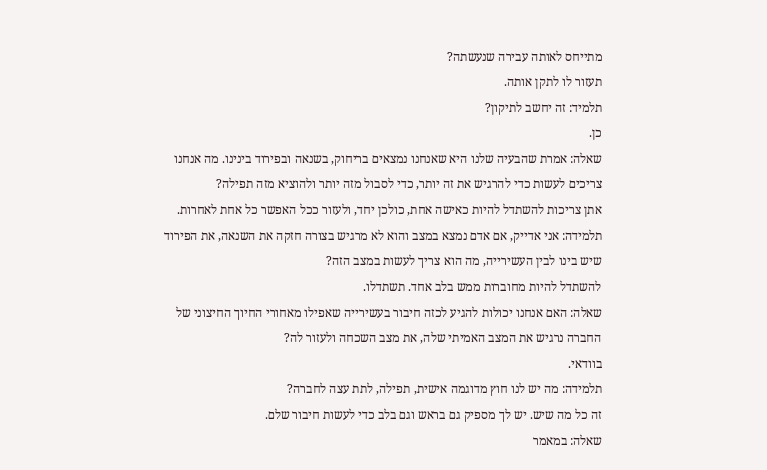מתייחס לאותה עבירה שנעשתה?
תעזור לו לתקן אותה.
תלמיד: זה יחשב לתיקון?
כן.
שאלה: אמרת שהבעיה שלנו היא שאנחנו נמצאים בריחוק, בשנאה ובפירוד בינינו. מה אנחנו צריכים לעשות כדי להרגיש את זה יותר, כדי לסבול מזה יותר ולהוציא מזה תפילה?
אתן צריכות להשתדל להיות כאישה אחת, כולכן יחד, ולעזור ככל האפשר כל אחת לאחרות.
תלמידה: אני אדייק, אם אדם נמצא במצב והוא לא מרגיש בצורה חזקה את השנאה, את הפירוד שיש בינו לבין העשירייה, מה הוא צריך לעשות במצב הזה?
להשתדל להיות מחוברות ממש בלב אחד. תשתדלו.
שאלה: האם אנחנו יכולות להגיע לכזה חיבור בעשירייה שאפילו מאחורי החיוך החיצוני של החברה נרגיש את המצב האמיתי שלה, את מצב השכחה ולעזור לה?
בוודאי.
תלמידה: מה יש לנו חוץ מדוגמה אישית, תפילה, לתת עצה לחברה?
זה כל מה שיש. יש לך מספיק גם בראש וגם בלב כדי לעשות חיבור שלם.
שאלה: במאמר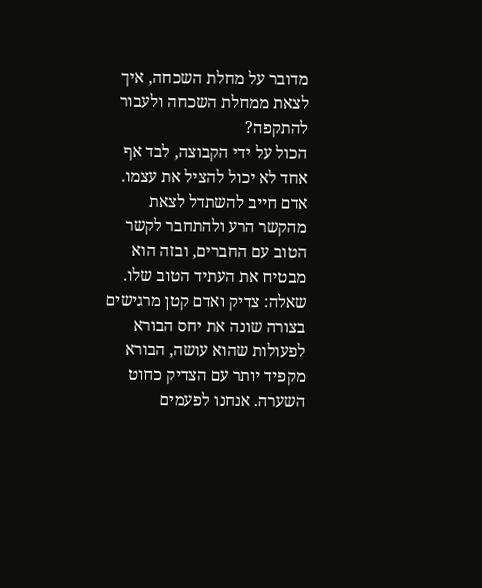מדובר על מחלת השכחה, איך לצאת ממחלת השכחה ולעבור להתקפה?
הכול על ידי הקבוצה, לבד אף אחד לא יכול להציל את עצמו. אדם חייב להשתדל לצאת מהקשר הרע ולהתחבר לקשר הטוב עם החברים, ובזה הוא מבטיח את העתיד הטוב שלו.
שאלה: צדיק ואדם קטן מרגישים בצורה שונה את יחס הבורא לפעולות שהוא עושה, הבורא מקפיד יותר עם הצדיק כחוט השערה. אנחנו לפעמים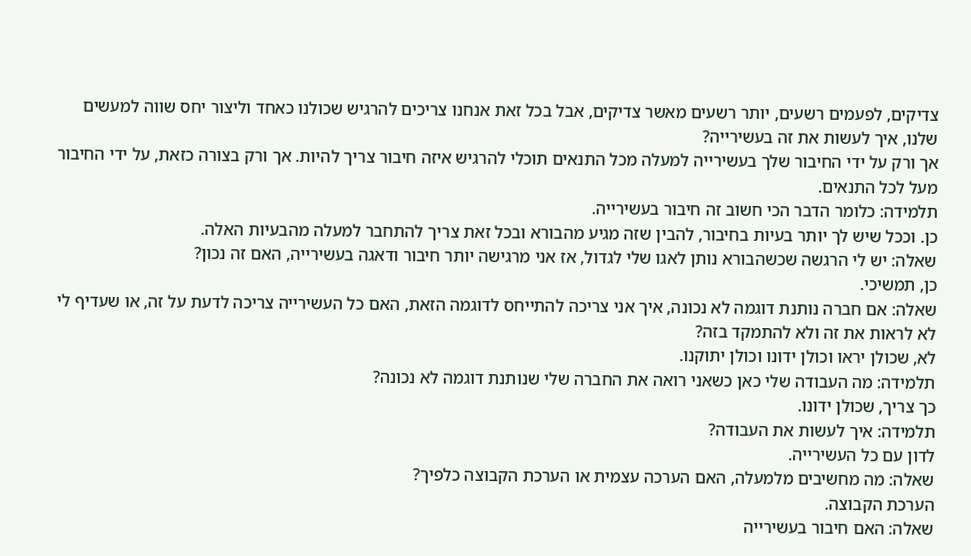צדיקים, לפעמים רשעים, יותר רשעים מאשר צדיקים, אבל בכל זאת אנחנו צריכים להרגיש שכולנו כאחד וליצור יחס שווה למעשים שלנו, איך לעשות את זה בעשירייה?
אך ורק על ידי החיבור שלך בעשירייה למעלה מכל התנאים תוכלי להרגיש איזה חיבור צריך להיות. אך ורק בצורה כזאת, על ידי החיבור מעל לכל התנאים.
תלמידה: כלומר הדבר הכי חשוב זה חיבור בעשירייה.
כן. וככל שיש לך יותר בעיות בחיבור, להבין שזה מגיע מהבורא ובכל זאת צריך להתחבר למעלה מהבעיות האלה.
שאלה: יש לי הרגשה שכשהבורא נותן לאגו שלי לגדול, אז אני מרגישה יותר חיבור ודאגה בעשירייה, האם זה נכון?
כן, תמשיכי.
שאלה: אם חברה נותנת דוגמה לא נכונה, איך אני צריכה להתייחס לדוגמה הזאת, האם כל העשירייה צריכה לדעת על זה, או שעדיף לי לא לראות את זה ולא להתמקד בזה?
לא, שכולן יראו וכולן ידונו וכולן יתוקנו.
תלמידה: מה העבודה שלי כאן כשאני רואה את החברה שלי שנותנת דוגמה לא נכונה?
כך צריך, שכולן ידונו.
תלמידה: איך לעשות את העבודה?
לדון עם כל העשירייה.
שאלה: מה מחשיבים מלמעלה, האם הערכה עצמית או הערכת הקבוצה כלפיך?
הערכת הקבוצה.
שאלה: האם חיבור בעשירייה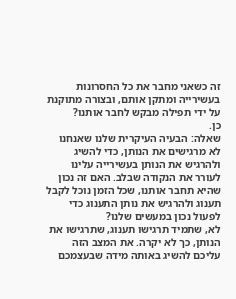זה כשאני מחבר את כל החסרונות בעשירייה ומתקן אותם, ובצורה מתוקנת על ידי תפילה מבקש לחבר אותנו?
כן.
שאלה: הבעיה העיקרית שלנו שאנחנו לא מרגישים את הנותן, כדי להשיג ולהרגיש את הנותן בעשירייה עלינו לעורר את הנקודה שבלב. האם זה נכון שהיא תחבר אותנו, שכל הזמן נוכל לקבל תענוג ולהרגיש את נותן התענוג כדי לפעול נכון במעשים שלנו?
לא, שתמיד תרגישו תענוג, שתרגישו את הנותן, כך לא יקרה. את המצב הזה עליכם להשיג באותה מידה שבעצמכם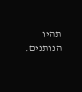תהיו הנותנים.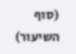(סוף השיעור)